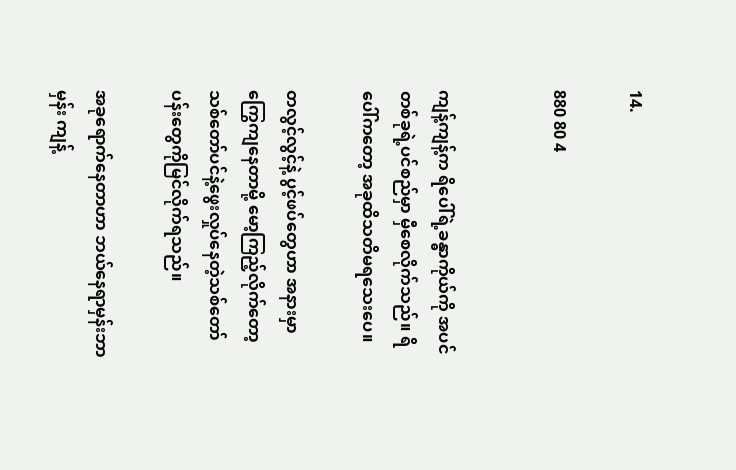14.

880 80 4


ကျန့်ကျန့်က ရိပေါ်ရဲ့ခန္ဓာကိုယ်ကို အပင်တစ်ခုရဲ့ပင်စည်မှာ မှီစေလိုက်သည်။ ရိပေါ်ကတော့ အခုထိသတိမရသေးပေ။

တလွင့်လွင့်နဲ့ ပွင့်ဖပ်တွေဟာ အနားမှာ ကြွေကျနေတာမို့ မော့ကြည့်လိုက်တော့ သစ်တော်ပင်နဲ့ဖွေးလှုပ်နေတဲ့သစ်တော်ပန်းတွေကိုမြင်လိုက်ရသည်။

အခုရောက်နေတာဟာ ဘယ်နေရာမှန်းဘာမှန်း ကျန့်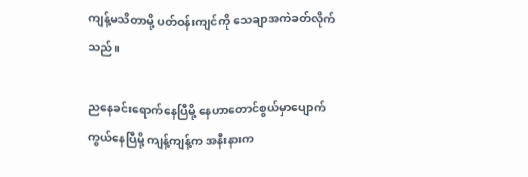ကျန့်မသိတာမို့ ပတ်ဝန်းကျင်ကို သေချာအကဲခတ်လိုက်သည်။

ညနေခင်းရောက်နေပြီမို့ နေဟာတောင်စွယ်မှာပျောက်ကွယ်နေပြီမို့ ကျန့်ကျန့်က အနီးနားက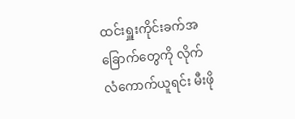ထင်းရှူးကိုင်းခက်အခြောက်တွေကို လိုက်လံကောက်ယူရင်း မီးဖို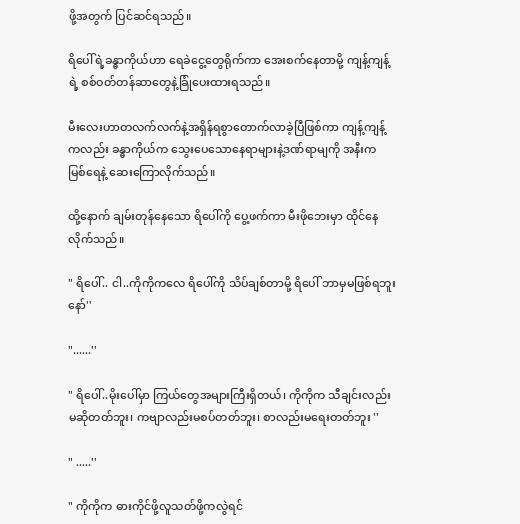ဖို့အတွက် ပြင်ဆင်ရသည်။

ရိပေါ်ရဲ့ခန္ဓာကိုယ်ဟာ ရေခဲငွေ့တွေရိုက်ကာ အေးစက်နေတာမို့ ကျန့်ကျန့်ရဲ့ စစ်ဝတ်တန်ဆာတွေနဲ့ခြုံပေးထားရသည်။

မီးလေးဟာတလက်လက်နဲ့အရှိန်ရစွာတောက်လာခဲ့ပြီဖြစ်ကာ ကျန့်ကျန့်ကလည်း ခန္ဓာကိုယ်က သွေးပေသောနေရာများနဲ့ဒဏ်ရာမျကို အနီးက မြစ်ရေနဲ့ ဆေးကြောလိုက်သည်။

ထို့နောက် ချမ်းတုန်နေသော ရိပေါ်ကို ပွေ့ဖက်ကာ မီးဖိုဘေးမှာ ထိုင်နေလိုက်သည်။

" ရိပေါ်.. ငါ..ကိုကိုကလေ ရိပေါ်ကို သိပ်ချစ်တာမို့ ရိပေါ် ဘာမှမဖြစ်ရဘူးနော်''

"......''

" ရိပေါ်..မိုးပေါ်မှာ ကြယ်တွေအများကြီးရှိတယ်၊ ကိုကိုက သီချင်းလည်းမဆိုတတ်ဘူး၊ ကဗျာလည်းမစပ်တတ်ဘူး၊ စာလည်းမရေးတတ်ဘူး ''

" .....''

" ကိုကိုက ဓားကိုင်ဖို့လူသတ်ဖို့ကလွဲရင်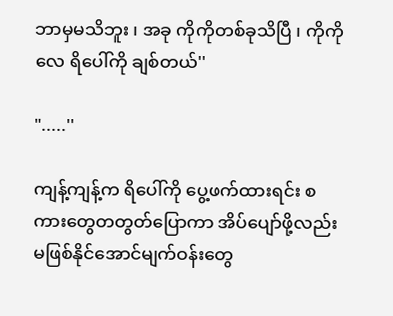ဘာမှမသိဘူး ၊ အခု ကိုကိုတစ်ခုသိပြီ ၊ ကိုကိုလေ ရိပေါ်ကို ချစ်တယ်''

".....''

ကျန့်ကျန့်က ရိပေါ်ကို ပွေ့ဖက်ထားရင်း စကားတွေတတွတ်ပြောကာ အိပ်ပျော်ဖို့လည်းမဖြစ်နိုင်အောင်မျက်ဝန်းတွေ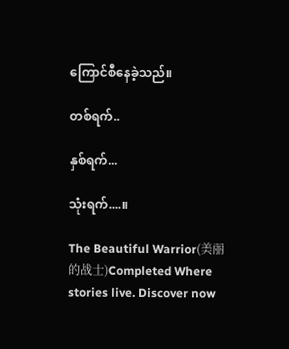ကြောင်စီနေခဲ့သည်။

တစ်ရက်..

နှစ်ရက်...

သုံးရက်....။

The Beautiful Warrior(美丽的战士)Completed Where stories live. Discover now